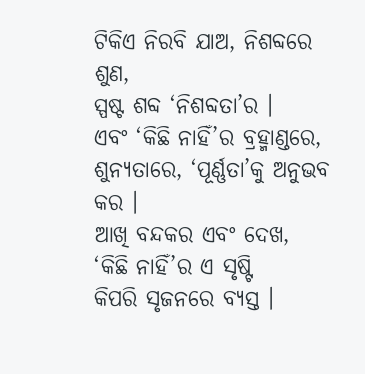ଟିକିଏ ନିରବି ଯାଅ, ନିଶବ୍ଦରେ ଶୁଣ,
ସ୍ପଷ୍ଟ ଶବ୍ଦ ‘ନିଶବ୍ଦତା’ର ।
ଏବଂ ‘କିଛି ନାହିଁ’ର ବ୍ରହ୍ମାଣ୍ଡରେ,
ଶୁନ୍ୟତାରେ, ‘ପୂର୍ଣ୍ଣତା’କୁ ଅନୁଭବ କର ।
ଆଖି ବନ୍ଦକର ଏବଂ ଦେଖ,
‘କିଛି ନାହିଁ’ର ଏ ସୃଷ୍ଟି
କିପରି ସୃଜନରେ ବ୍ୟସ୍ତ ।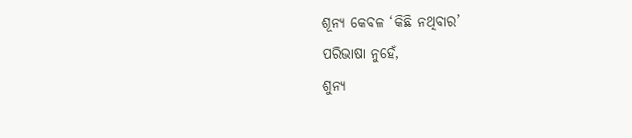ଶୂନ୍ୟ କେବଳ ‘କିଛି ନଥିବାର’
ପରିଭାଷା ନୁହେଁ,
ଶୁନ୍ୟ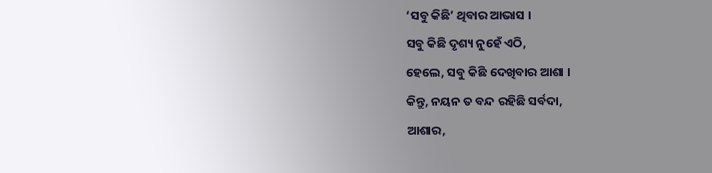‘ସବୁ କିଛି’ ଥିବାର ଆଭାସ ।
ସବୁ କିଛି ଦୃଶ୍ୟ ନୁହେଁ ଏଠି,
ହେଲେ, ସବୁ କିଛି ଦେଖିବାର ଆଶା ।
କିନ୍ତୁ, ନୟନ ତ ବନ୍ଦ ରହିଛି ସର୍ବଦା,
ଆଶାର,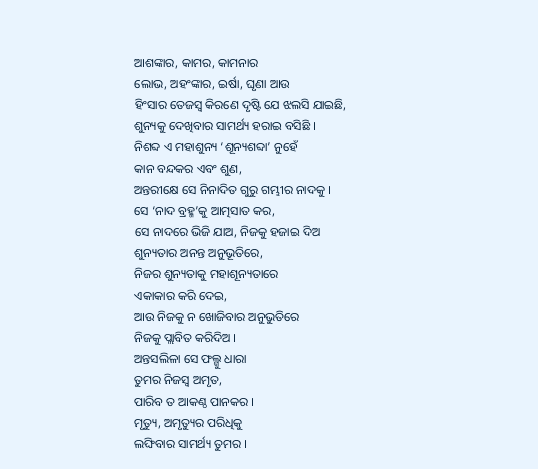ଆଶଙ୍କାର, କାମର, କାମନାର
ଲୋଭ, ଅହଂଙ୍କାର, ଇର୍ଷା, ଘୃଣା ଆଉ
ହିଂସାର ତେଜସ୍ୱ କିରଣେ ଦୃଷ୍ଟି ଯେ ଝଲସି ଯାଇଛି,
ଶୁନ୍ୟକୁ ଦେଖିବାର ସାମର୍ଥ୍ୟ ହରାଇ ବସିଛି ।
ନିଶବ୍ଦ ଏ ମହାଶୁନ୍ୟ ‘ଶୂନ୍ୟଶବ୍ଦା’ ନୁହେଁ
କାନ ବନ୍ଦକର ଏବଂ ଶୁଣ,
ଅନ୍ତରୀକ୍ଷେ ସେ ନିନାଦିତ ଗୁରୁ ଗମ୍ଭୀର ନାଦକୁ ।
ସେ ‘ନାଦ ବ୍ରହ୍ମ’କୁ ଆତ୍ମସାତ କର,
ସେ ନାଦରେ ଭିଜି ଯାଅ, ନିଜକୁ ହଜାଇ ଦିଅ
ଶୁନ୍ୟତାର ଅନନ୍ତ ଅନୁଭୂତିରେ,
ନିଜର ଶୁନ୍ୟତାକୁ ମହାଶୂନ୍ୟତାରେ
ଏକାକାର କରି ଦେଇ,
ଆଉ ନିଜକୁ ନ ଖୋଜିବାର ଅନୁଭୁତିରେ
ନିଜକୁ ପ୍ଲାବିତ କରିଦିଅ ।
ଅନ୍ତସଲିଳା ସେ ଫଲ୍ଗୁ ଧାରା
ତୁମର ନିଜସ୍ୱ ଅମୃତ,
ପାରିବ ତ ଆକଣ୍ଠ ପାନକର ।
ମୃତ୍ୟୁ, ଅମୃତ୍ୟୁର ପରିଧିକୁ
ଲଙ୍ଘିବାର ସାମର୍ଥ୍ୟ ତୁମର ।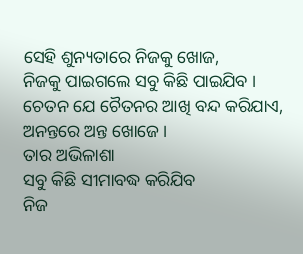ସେହି ଶୁନ୍ୟତାରେ ନିଜକୁ ଖୋଜ,
ନିଜକୁ ପାଇଗଲେ ସବୁ କିଛି ପାଇଯିବ ।
ଚେତନ ଯେ ଚୈତନର ଆଖି ବନ୍ଦ କରିଯାଏ,
ଅନନ୍ତରେ ଅନ୍ତ ଖୋଜେ ।
ତାର ଅଭିଳାଶା
ସବୁ କିଛି ସୀମାବଦ୍ଧ କରିଯିବ
ନିଜ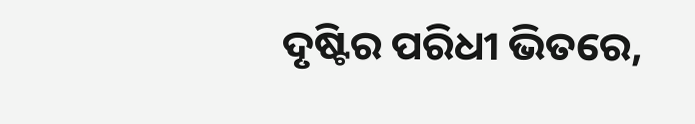ଦୃଷ୍ଟିର ପରିଧୀ ଭିତରେ,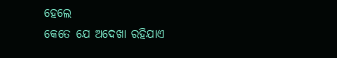ହେଲେ
କେତେ ଯେ ଅଦେଖା ରହିଯାଏ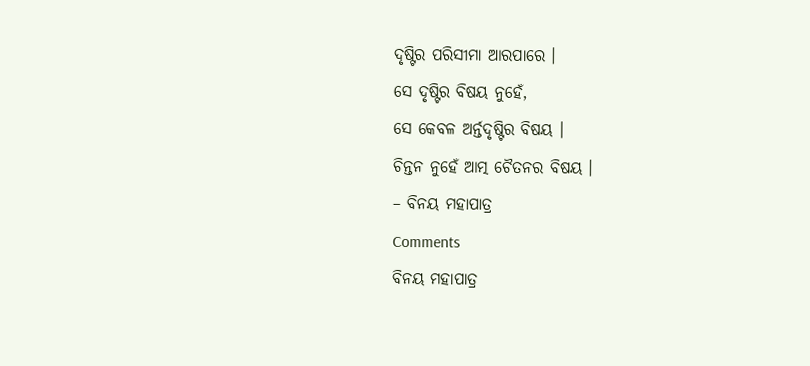ଦୃଷ୍ଟିର ପରିସୀମା ଆରପାରେ ।
ସେ ଦୃଷ୍ଟିର ବିଷୟ ନୁହେଁ,
ସେ କେବଳ ଅର୍ନ୍ତଦୃଷ୍ଟିର ବିଷୟ ।
ଚିନ୍ତନ ନୁହେଁ ଆତ୍ମ ଚୈତନର ବିଷୟ ।
– ବିନୟ ମହାପାତ୍ର
Comments
ବିନୟ ମହାପାତ୍ର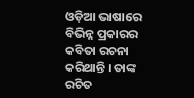ଓଡ଼ିଆ ଭାଷାରେ ବିଭିନ୍ନ ପ୍ରକାରର କବିତା ରଚନା କରିଥାନ୍ତି । ତାଙ୍କ ରଚିତ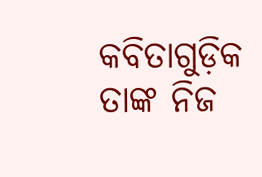କବିତାଗୁଡ଼ିକ ତାଙ୍କ ନିଜ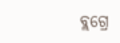ବ୍ଲଗ୍ରେ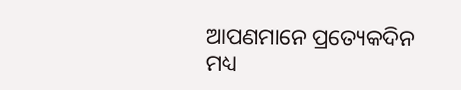ଆପଣମାନେ ପ୍ରତ୍ୟେକଦିନ ମଧ୍ୟ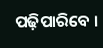ପଢ଼ିପାରିବେ ।